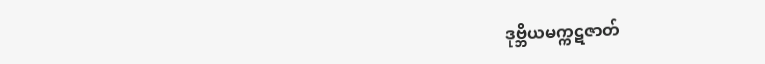ဒုဗ္ဘိယမက္ကဋဇာတ်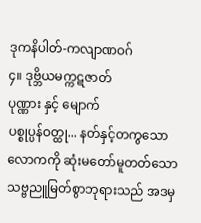ဒုကနိပါတ်-ကလျာဏဝဂ်
၄။ ဒုဗ္ဘိယမက္ကဋဇာတ်
ပုဏ္ဏား နှင့် မျောက်
ပစ္စုပ္ပန်ဝတ္ထု... နတ်နှင့်တကွသောလောကကို ဆုံးမတော်မူတတ်သော သဗ္ဗညူမြတ်စွာဘုရားသည် အဒမှ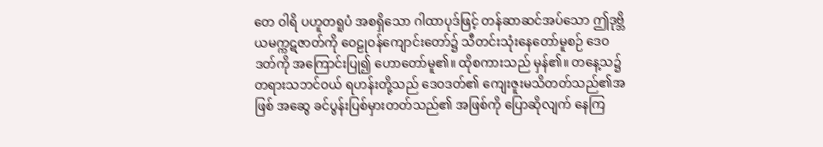တေ ဝါရိ ပဟူတရူပံ အစရှိသော ဂါထာပုဒ်ဖြင့် တန်ဆာဆင်အပ်သော ဤဒုဗ္ဘိယမက္ကဋဇာတ်ကို ဝေဠုဝန်ကျောင်းတော်၌ သီတင်းသုံးနေတော်မူစဉ် ဒေဝဒတ်ကို အကြောင်းပြု၍ ဟောတော်မူ၏။ ထိုစကားသည် မှန်၏။ တနေ့သ၌ တရားသဘင်ဝယ် ရဟန်းတို့သည် ဒေဝဒတ်၏ ကျေးဇူးမသိတတ်သည်၏အဖြစ် အဆွေ ခင်ပွန်းပြစ်မှားတတ်သည်၏ အဖြစ်ကို ပြောဆိုလျက် နေကြ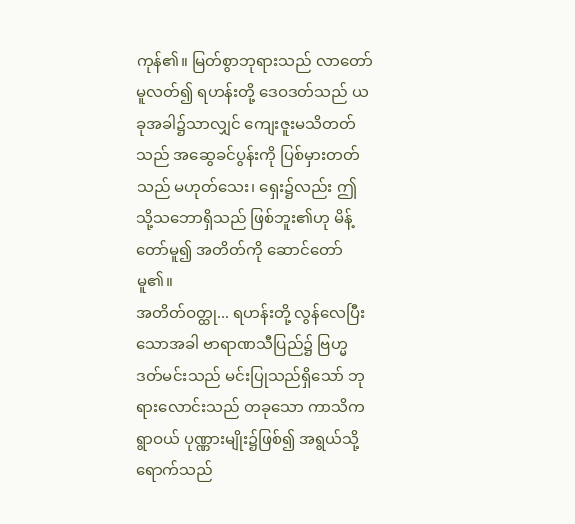ကုန်၏။ မြတ်စွာဘုရားသည် လာတော်မူလတ်၍ ရဟန်းတို့ ဒေဝဒတ်သည် ယခုအခါ၌သာလျှင် ကျေးဇူးမသိတတ်သည် အဆွေခင်ပွန်းကို ပြစ်မှားတတ်သည် မဟုတ်သေး၊ ရှေး၌လည်း ဤသို့သဘောရှိသည် ဖြစ်ဘူး၏ဟု မိန့်တော်မူ၍ အတိတ်ကို ဆောင်တော်မူ၏။
အတိတ်ဝတ္ထု... ရဟန်းတို့ လွန်လေပြီးသောအခါ ဗာရာဏသီပြည်၌ ဗြဟ္မဒတ်မင်းသည် မင်းပြုသည်ရှိသော် ဘုရားလောင်းသည် တခုသော ကာသိကရွာဝယ် ပုဏ္ဏားမျိုး၌ဖြစ်၍ အရွယ်သို့ရောက်သည်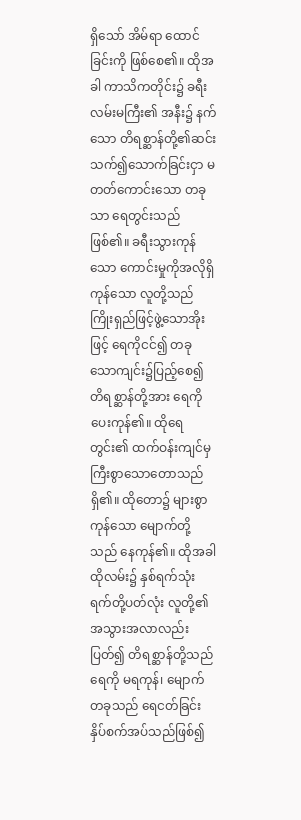ရှိသော် အိမ်ရာ ထောင်ခြင်းကို ဖြစ်စေ၏။ ထိုအခါ ကာသိကတိုင်း၌ ခရီးလမ်းမကြီး၏ အနီး၌ နက်သော တိရစ္ဆာန်တို့၏ဆင်းသက်၍သောက်ခြင်းငှာ မတတ်ကောင်းသော တခုသာ ရေတွင်းသည် ဖြစ်၏။ ခရီးသွားကုန်သော ကောင်းမှုကိုအလိုရှိကုန်သော လူတို့သည် ကြိုးရှည်ဖြင့်ဖွဲ့သောအိုးဖြင့် ရေကိုငင်၍ တခုသောကျင်း၌ပြည့်စေ၍ တိရစ္ဆာန်တို့အား ရေကိုပေးကုန်၏။ ထိုရေတွင်း၏ ထက်ဝန်းကျင်မှ ကြီးစွာသောတောသည် ရှိ၏။ ထိုတော၌ များစွာကုန်သော မျောက်တို့သည် နေကုန်၏။ ထိုအခါ ထိုလမ်း၌ နှစ်ရက်သုံးရက်တို့ပတ်လုံး လူတို့၏ အသွားအလာလည်းပြတ်၍ တိရစ္ဆာန်တို့သည် ရေကို မရကုန်၊ မျောက်တခုသည် ရေငတ်ခြင်းနှိပ်စက်အပ်သည်ဖြစ်၍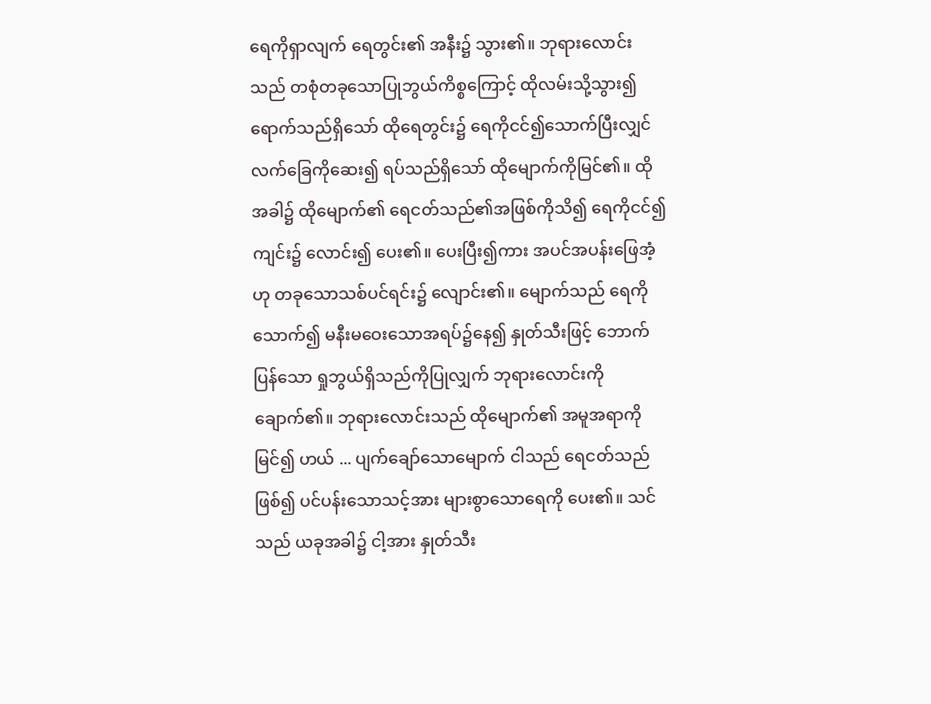ရေကိုရှာလျက် ရေတွင်း၏ အနီး၌ သွား၏။ ဘုရားလောင်းသည် တစုံတခုသောပြုဘွယ်ကိစ္စကြောင့် ထိုလမ်းသို့သွား၍ ရောက်သည်ရှိသော် ထိုရေတွင်း၌ ရေကိုငင်၍သောက်ပြီးလျှင် လက်ခြေကိုဆေး၍ ရပ်သည်ရှိသော် ထိုမျောက်ကိုမြင်၏။ ထိုအခါ၌ ထိုမျောက်၏ ရေငတ်သည်၏အဖြစ်ကိုသိ၍ ရေကိုငင်၍ ကျင်း၌ လောင်း၍ ပေး၏။ ပေးပြီး၍ကား အပင်အပန်းဖြေအံ့ဟု တခုသောသစ်ပင်ရင်း၌ လျောင်း၏။ မျောက်သည် ရေကိုသောက်၍ မနီးမဝေးသောအရပ်၌နေ၍ နှုတ်သီးဖြင့် ဘောက်ပြန်သော ရှုဘွယ်ရှိသည်ကိုပြုလျှက် ဘုရားလောင်းကို ချောက်၏။ ဘုရားလောင်းသည် ထိုမျောက်၏ အမူအရာကိုမြင်၍ ဟယ် ... ပျက်ချော်သောမျောက် ငါသည် ရေငတ်သည်ဖြစ်၍ ပင်ပန်းသောသင့်အား များစွာသောရေကို ပေး၏။ သင်သည် ယခုအခါ၌ ငါ့အား နှုတ်သီး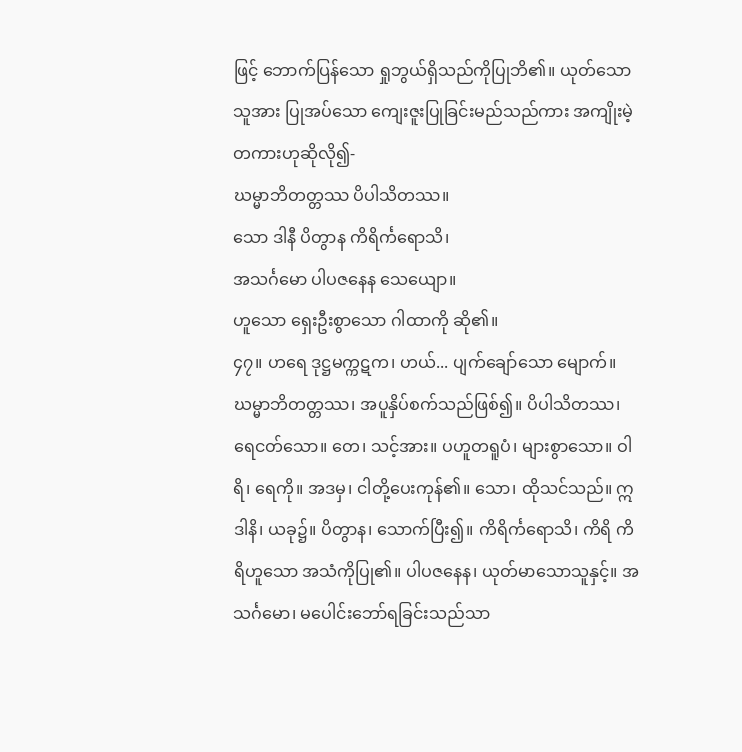ဖြင့် ဘောက်ပြန်သော ရှုဘွယ်ရှိသည်ကိုပြုဘိ၏။ ယုတ်သောသူအား ပြုအပ်သော ကျေးဇူးပြုခြင်းမည်သည်ကား အကျိုးမဲ့တကားဟုဆိုလို၍-
ဃမ္မာဘိတတ္တဿ ပိပါသိတဿ။
သော ဒါနီ ပိတွာန ကိရိင်္ကရောသိ၊
အသင်္ဂမော ပါပဇနေန သေယျော။
ဟူသော ရှေးဦးစွာသော ဂါထာကို ဆို၏။
၄၇။ ဟရေ ဒုဋ္ဌမက္ကဋက၊ ဟယ်... ပျက်ချော်သော မျောက်။ ဃမ္မာဘိတတ္တဿ၊ အပူနှိပ်စက်သည်ဖြစ်၍။ ပိပါသိတဿ၊ ရေငတ်သော။ တေ၊ သင့်အား။ ပဟူတရူပံ၊ များစွာသော။ ဝါရိ၊ ရေကို။ အဒမှ၊ ငါတို့ပေးကုန်၏။ သော၊ ထိုသင်သည်။ ဣဒါနိ၊ ယခု၌။ ပိတွာန၊ သောက်ပြီး၍။ ကိရိင်္ကရောသိ၊ ကိရိ ကိရိဟူသော အသံကိုပြု၏။ ပါပဇနေန၊ ယုတ်မာသောသူနှင့်။ အသင်္ဂမော၊ မပေါင်းဘော်ရခြင်းသည်သာ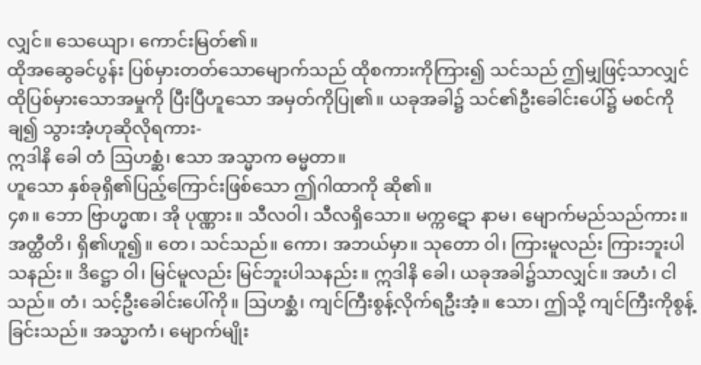လျှင်။ သေယျော၊ ကောင်းမြတ်၏။
ထိုအဆွေခင်ပွန်း ပြစ်မှားတတ်သောမျောက်သည် ထိုစကားကိုကြား၍ သင်သည် ဤမျှဖြင့်သာလျှင် ထိုပြစ်မှားသောအမှုကို ပြီးပြီဟူသော အမှတ်ကိုပြု၏။ ယခုအခါ၌ သင်၏ဦးခေါင်းပေါ်၌ မစင်ကိုချ၍ သွားအံ့ဟုဆိုလိုရကား-
ဣဒါနိ ခေါ တံ ဩဟစ္ဆံ၊ ဧသာ အသ္မာက ဓမ္မတာ။
ဟူသော နှစ်ခုရှိ၏ပြည့်ကြောင်းဖြစ်သော ဤဂါထာကို ဆို၏။
၄၈။ ဘော ဗြာဟ္မဏ၊ အို ပုဏ္ဏား။ သီလဝါ၊ သီလရှိသော။ မက္ကဋော နာမ၊ မျောက်မည်သည်ကား။ အတ္ထီတိ၊ ရှိ၏ဟူ၍။ တေ၊ သင်သည်။ ကော၊ အဘယ်မှာ။ သုတော ဝါ၊ ကြားမူလည်း ကြားဘူးပါသနည်း။ ဒိဋ္ဌော ဝါ၊ မြင်မူလည်း မြင်ဘူးပါသနည်း။ ဣဒါနိ ခေါ၊ ယခုအခါ၌သာလျှင်။ အဟံ၊ ငါသည်။ တံ၊ သင့်ဦးခေါင်းပေါ်ကို။ ဩဟစ္ဆံ၊ ကျင်ကြီးစွန့်လိုက်ရဦးအံ့။ ဧသာ၊ ဤသို့ ကျင်ကြီးကိုစွန့်ခြင်းသည်။ အသ္မာကံ၊ မျောက်မျိုး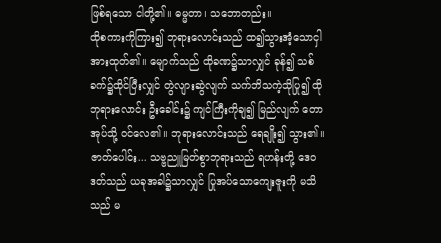ဖြစ်ရသော ငါတို့၏။ ဓမ္မတာ၊ သဘောတည်း။
ထိုစကားကိုကြား၍ ဘုရားလောင်းသည် ထ၍သွားအံ့သောငှါ အားထုတ်၏။ မျောက်သည် ထိုခဏ၌သာလျှင် ခုန်၍ သစ်ခက်၌ထိုင်ပြီးလျှင် တွဲလျားဆွဲလျက် သက်ဘိသကဲ့သိုပြု၍ ထိုဘုရားလောင်း ဦးခေါင်း၌ ကျင်ကြီးကိုချ၍ မြည်လျက် တောအုပ်သို့ ဝင်လေ၏။ ဘုရားလောင်းသည် ရေချိုး၍ သွား၏။
ဇာတ်ပေါင်း... သဗ္ဗညူမြတ်စွာဘုရားသည် ရဟန်းတို့ ဒေဝဒတ်သည် ယခုအခါ၌သာလျှင် ပြုအပ်သောကျေးဇူးကို မသိသည် မ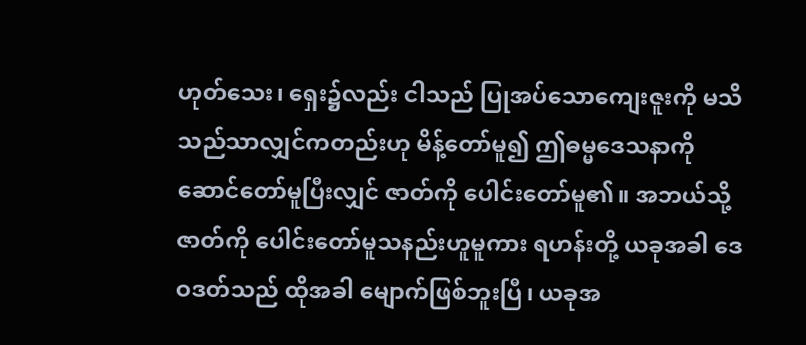ဟုတ်သေး၊ ရှေး၌လည်း ငါသည် ပြုအပ်သောကျေးဇူးကို မသိသည်သာလျှင်ကတည်းဟု မိန့်တော်မူ၍ ဤဓမ္မဒေသနာကို ဆောင်တော်မူပြီးလျှင် ဇာတ်ကို ပေါင်းတော်မူ၏။ အဘယ်သို့ ဇာတ်ကို ပေါင်းတော်မူသနည်းဟူမူကား ရဟန်းတို့ ယခုအခါ ဒေဝဒတ်သည် ထိုအခါ မျောက်ဖြစ်ဘူးပြီ၊ ယခုအ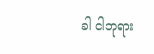ခါ ငါဘုရား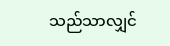သည်သာလျှင်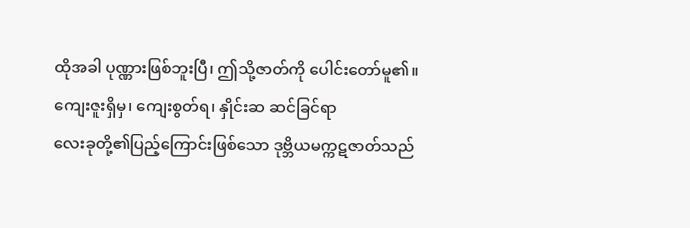ထိုအခါ ပုဏ္ဏားဖြစ်ဘူးပြီ၊ ဤသို့ဇာတ်ကို ပေါင်းတော်မူ၏။
ကျေးဇူးရှိမှ၊ ကျေးစွတ်ရ၊ နှိုင်းဆ ဆင်ခြင်ရာ
လေးခုတို့၏ပြည့်ကြောင်းဖြစ်သော ဒုဗ္ဘိယမက္ကဋဇာတ်သည်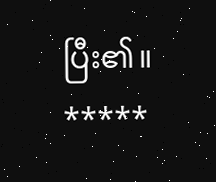ပြီး၏။
*****